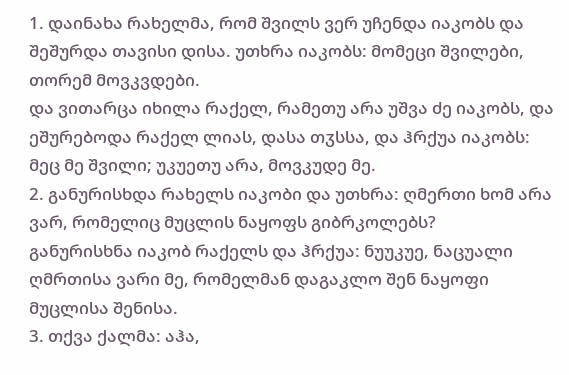1. დაინახა რახელმა, რომ შვილს ვერ უჩენდა იაკობს და შეშურდა თავისი დისა. უთხრა იაკობს: მომეცი შვილები, თორემ მოვკვდები.
და ვითარცა იხილა რაქელ, რამეთუ არა უშვა ძე იაკობს, და ეშურებოდა რაქელ ლიას, დასა თჳსსა, და ჰრქუა იაკობს: მეც მე შვილი; უკუეთუ არა, მოვკუდე მე.
2. განურისხდა რახელს იაკობი და უთხრა: ღმერთი ხომ არა ვარ, რომელიც მუცლის ნაყოფს გიბრკოლებს?
განურისხნა იაკობ რაქელს და ჰრქუა: ნუუკუე, ნაცუალი ღმრთისა ვარი მე, რომელმან დაგაკლო შენ ნაყოფი მუცლისა შენისა.
3. თქვა ქალმა: აჰა,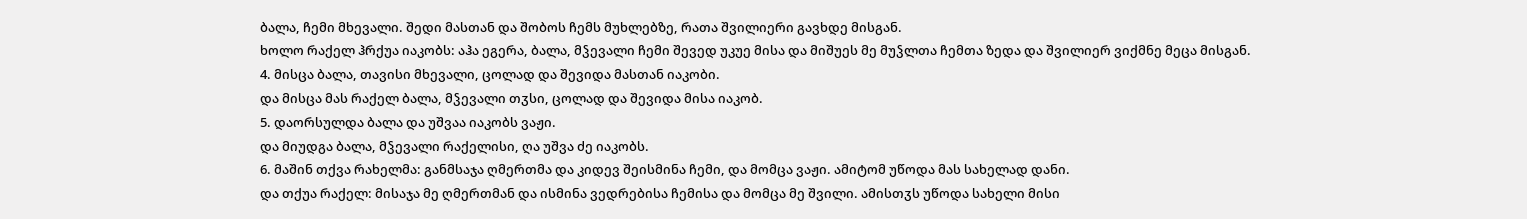ბალა, ჩემი მხევალი. შედი მასთან და შობოს ჩემს მუხლებზე, რათა შვილიერი გავხდე მისგან.
ხოლო რაქელ ჰრქუა იაკობს: აჰა ეგერა, ბალა, მჴევალი ჩემი შევედ უკუე მისა და მიშუეს მე მუჴლთა ჩემთა ზედა და შვილიერ ვიქმნე მეცა მისგან.
4. მისცა ბალა, თავისი მხევალი, ცოლად და შევიდა მასთან იაკობი.
და მისცა მას რაქელ ბალა, მჴევალი თჳსი, ცოლად და შევიდა მისა იაკობ.
5. დაორსულდა ბალა და უშვაა იაკობს ვაჟი.
და მიუდგა ბალა, მჴევალი რაქელისი, ღა უშვა ძე იაკობს.
6. მაშინ თქვა რახელმა: განმსაჯა ღმერთმა და კიდევ შეისმინა ჩემი, და მომცა ვაჟი. ამიტომ უწოდა მას სახელად დანი.
და თქუა რაქელ: მისაჯა მე ღმერთმან და ისმინა ვედრებისა ჩემისა და მომცა მე შვილი. ამისთჳს უწოდა სახელი მისი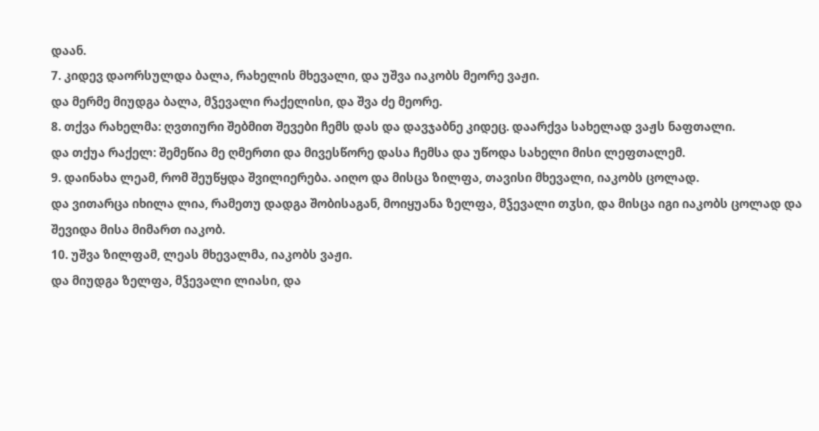დაან.
7. კიდევ დაორსულდა ბალა, რახელის მხევალი, და უშვა იაკობს მეორე ვაჟი.
და მერმე მიუდგა ბალა, მჴევალი რაქელისი, და შვა ძე მეორე.
8. თქვა რახელმა: ღვთიური შებმით შევები ჩემს დას და დავჯაბნე კიდეც. დაარქვა სახელად ვაჟს ნაფთალი.
და თქუა რაქელ: შემეწია მე ღმერთი და მივესწორე დასა ჩემსა და უწოდა სახელი მისი ლეფთალემ.
9. დაინახა ლეამ, რომ შეუწყდა შვილიერება. აიღო და მისცა ზილფა, თავისი მხევალი, იაკობს ცოლად.
და ვითარცა იხილა ლია, რამეთუ დადგა შობისაგან, მოიყუანა ზელფა, მჴევალი თჳსი, და მისცა იგი იაკობს ცოლად და შევიდა მისა მიმართ იაკობ.
10. უშვა ზილფამ, ლეას მხევალმა, იაკობს ვაჟი.
და მიუდგა ზელფა, მჴევალი ლიასი, და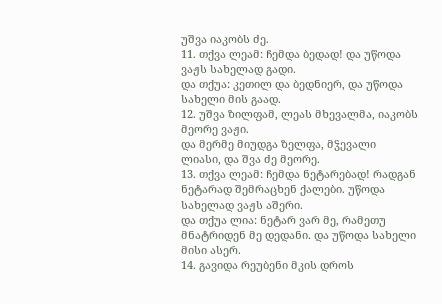უშვა იაკობს ძე.
11. თქვა ლეამ: ჩემდა ბედად! და უწოდა ვაჟს სახელად გადი.
და თქუა: კეთილ და ბედნიერ, და უწოდა სახელი მის გაად.
12. უშვა ზილფამ, ლეას მხევალმა, იაკობს მეორე ვაჟი.
და მერმე მიუდგა ზელფა, მჴევალი ლიასი, და შვა ძე მეორე.
13. თქვა ლეამ: ჩემდა ნეტარებად! რადგან ნეტარად შემრაცხენ ქალები. უწოდა სახელად ვაჟს აშერი.
და თქუა ლია: ნეტარ ვარ მე, რამეთუ მნატრიდენ მე დედანი. და უწოდა სახელი მისი ასერ.
14. გავიდა რეუბენი მკის დროს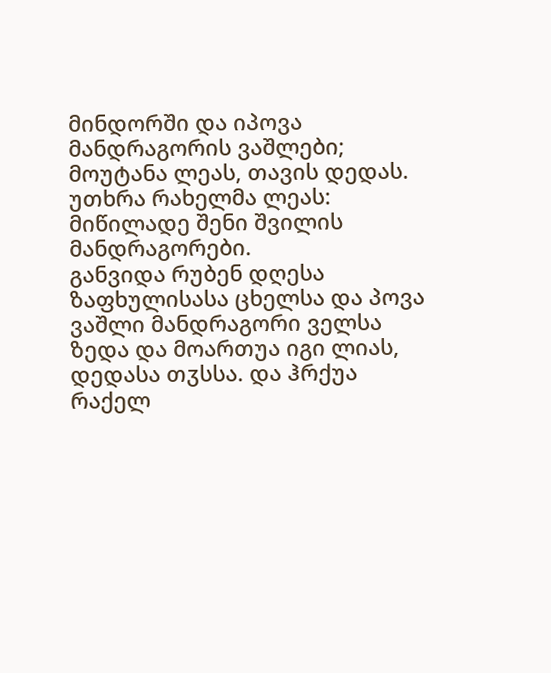მინდორში და იპოვა მანდრაგორის ვაშლები; მოუტანა ლეას, თავის დედას. უთხრა რახელმა ლეას: მიწილადე შენი შვილის მანდრაგორები.
განვიდა რუბენ დღესა ზაფხულისასა ცხელსა და პოვა ვაშლი მანდრაგორი ველსა ზედა და მოართუა იგი ლიას, დედასა თჳსსა. და ჰრქუა რაქელ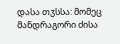დასა თჳსსა: მომეც მანდრაგორი ძისა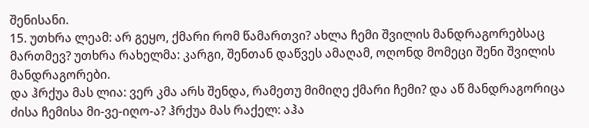შენისანი.
15. უთხრა ლეამ: არ გეყო, ქმარი რომ წამართვი? ახლა ჩემი შვილის მანდრაგორებსაც მართმევ? უთხრა რახელმა: კარგი, შენთან დაწვეს ამაღამ, ოღონდ მომეცი შენი შვილის მანდრაგორები.
და ჰრქუა მას ლია: ვერ კმა არს შენდა, რამეთუ მიმიღე ქმარი ჩემი? და აწ მანდრაგორიცა ძისა ჩემისა მი-ვე-იღო-ა? ჰრქუა მას რაქელ: აჰა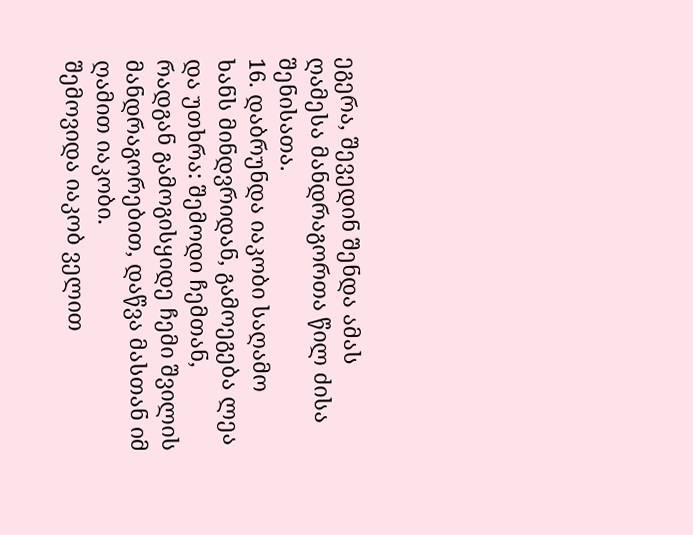ეგერა, შევედინ შენდა ამას ღამესა მანდრაგორთა წილ ძისა შენისათა.
16. დაბრუნდა იაკობი საღამო ხანს მინდვრიდან, გამოეგება ლეა და უთხრა: შემოდი ჩემთან, რადგან გამოგისყიდე ჩემი შვილის მანდრაგორებით, დაწვა მასთან იმ ღამით იაკობი.
შემოვიდა იაკობ ველით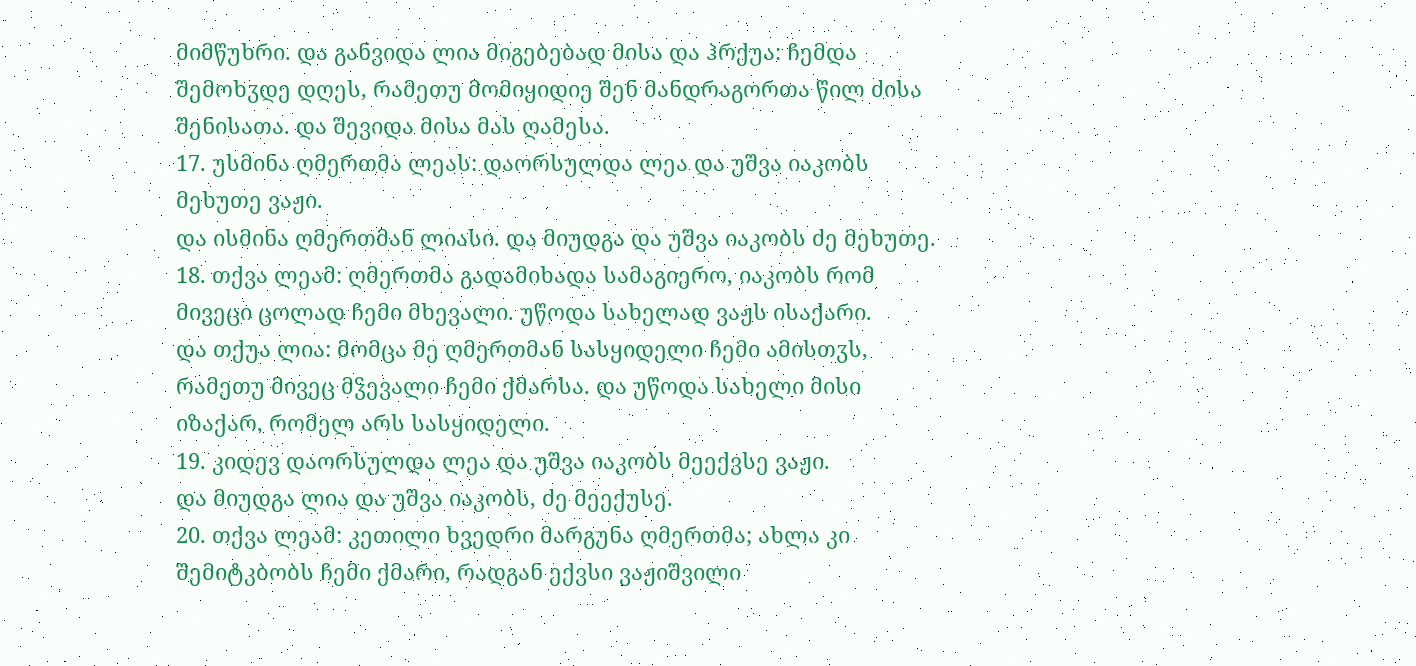მიმწუხრი. და განვიდა ლია მიგებებად მისა და ჰრქუა: ჩემდა შემოხჳდე დღეს, რამეთუ მომიყიდიე შენ მანდრაგორთა წილ ძისა შენისათა. და შევიდა მისა მას ღამესა.
17. უსმინა ღმერთმა ლეას: დაორსულდა ლეა და უშვა იაკობს მეხუთე ვაჟი.
და ისმინა ღმერთმან ლიასი. და მიუდგა და უშვა იაკობს ძე მეხუთე.
18. თქვა ლეამ: ღმერთმა გადამიხადა სამაგიერო, იაკობს რომ მივეცი ცოლად ჩემი მხევალი. უწოდა სახელად ვაჟს ისაქარი.
და თქუა ლია: მომცა მე ღმერთმან სასყიდელი ჩემი ამისთჳს, რამეთუ მივეც მჴევალი ჩემი ქმარსა. და უწოდა სახელი მისი იზაქარ, რომელ არს სასყიდელი.
19. კიდევ დაორსულდა ლეა და უშვა იაკობს მეექვსე ვაჟი.
და მიუდგა ლია და უშვა იაკობს, ძე მეექუსე.
20. თქვა ლეამ: კეთილი ხვედრი მარგუნა ღმერთმა; ახლა კი შემიტკბობს ჩემი ქმარი, რადგან ექვსი ვაჟიშვილი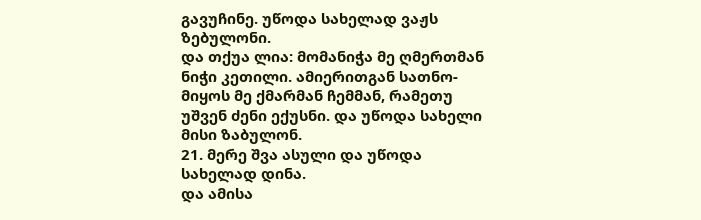გავუჩინე. უწოდა სახელად ვაჟს ზებულონი.
და თქუა ლია: მომანიჭა მე ღმერთმან ნიჭი კეთილი. ამიერითგან სათნო-მიყოს მე ქმარმან ჩემმან, რამეთუ უშვენ ძენი ექუსნი. და უწოდა სახელი მისი ზაბულონ.
21. მერე შვა ასული და უწოდა სახელად დინა.
და ამისა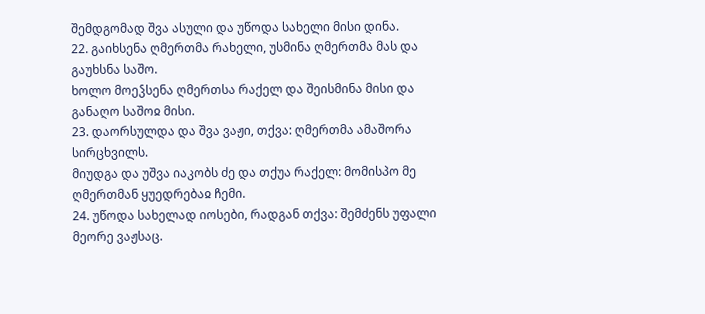შემდგომად შვა ასული და უწოდა სახელი მისი დინა.
22. გაიხსენა ღმერთმა რახელი, უსმინა ღმერთმა მას და გაუხსნა საშო.
ხოლო მოეჴსენა ღმერთსა რაქელ და შეისმინა მისი და განაღო საშოჲ მისი.
23. დაორსულდა და შვა ვაჟი, თქვა: ღმერთმა ამაშორა სირცხვილს.
მიუდგა და უშვა იაკობს ძე და თქუა რაქელ: მომისპო მე ღმერთმან ყუედრებაჲ ჩემი.
24. უწოდა სახელად იოსები, რადგან თქვა: შემძენს უფალი მეორე ვაჟსაც.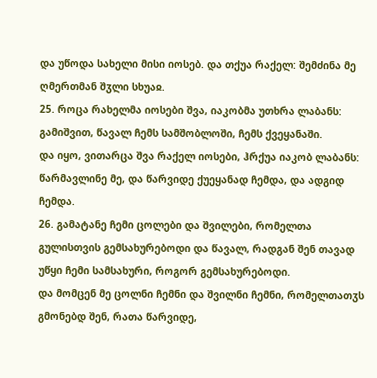და უწოდა სახელი მისი იოსებ. და თქუა რაქელ: შემძინა მე ღმერთმან შჳლი სხუაჲ.
25. როცა რახელმა იოსები შვა, იაკობმა უთხრა ლაბანს: გამიშვით, წავალ ჩემს სამშობლოში, ჩემს ქვეყანაში.
და იყო, ვითარცა შვა რაქელ იოსები, ჰრქუა იაკობ ლაბანს: წარმავლინე მე, და წარვიდე ქუეყანად ჩემდა, და ადგიდ ჩემდა.
26. გამატანე ჩემი ცოლები და შვილები, რომელთა გულისთვის გემსახურებოდი და წავალ, რადგან შენ თავად უწყი ჩემი სამსახური, როგორ გემსახურებოდი.
და მომცენ მე ცოლნი ჩემნი და შვილნი ჩემნი, რომელთათჳს გმონებდ შენ, რათა წარვიდე,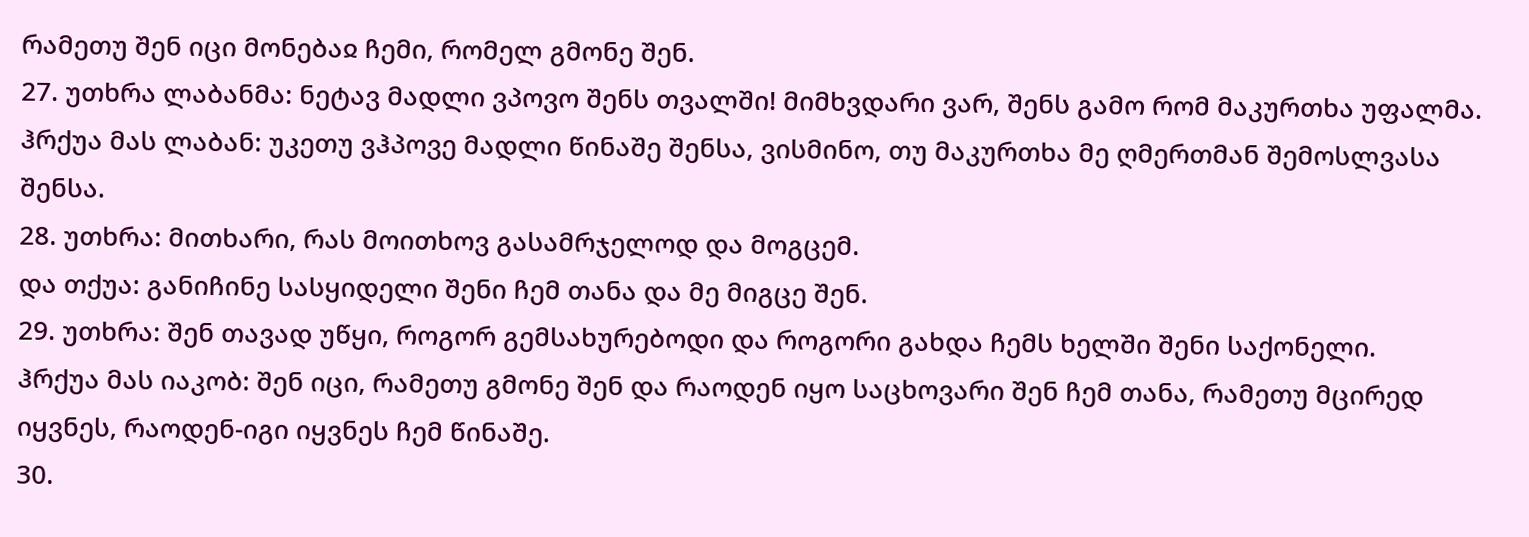რამეთუ შენ იცი მონებაჲ ჩემი, რომელ გმონე შენ.
27. უთხრა ლაბანმა: ნეტავ მადლი ვპოვო შენს თვალში! მიმხვდარი ვარ, შენს გამო რომ მაკურთხა უფალმა.
ჰრქუა მას ლაბან: უკეთუ ვჰპოვე მადლი წინაშე შენსა, ვისმინო, თუ მაკურთხა მე ღმერთმან შემოსლვასა შენსა.
28. უთხრა: მითხარი, რას მოითხოვ გასამრჯელოდ და მოგცემ.
და თქუა: განიჩინე სასყიდელი შენი ჩემ თანა და მე მიგცე შენ.
29. უთხრა: შენ თავად უწყი, როგორ გემსახურებოდი და როგორი გახდა ჩემს ხელში შენი საქონელი.
ჰრქუა მას იაკობ: შენ იცი, რამეთუ გმონე შენ და რაოდენ იყო საცხოვარი შენ ჩემ თანა, რამეთუ მცირედ იყვნეს, რაოდენ-იგი იყვნეს ჩემ წინაშე.
30.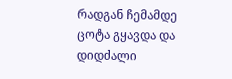რადგან ჩემამდე ცოტა გყავდა და დიდძალი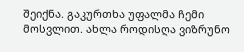შეიქნა. გაკურთხა უფალმა ჩემი მოსვლით. ახლა როდისღა ვიზრუნო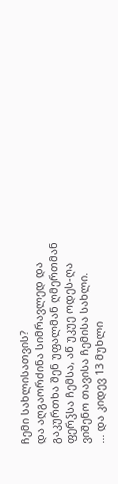ჩემი სახლისათვის?
და აღგაორძინა სიმრავლედ და გაკურთხა შენ უფალმან ღმერთმან ფერჴსა ჩემსა, აწ უკუე ოდეს-ღა ვიშენო თავისა ჩემისა სახლი.
... და კიდევ 13 მუხლი